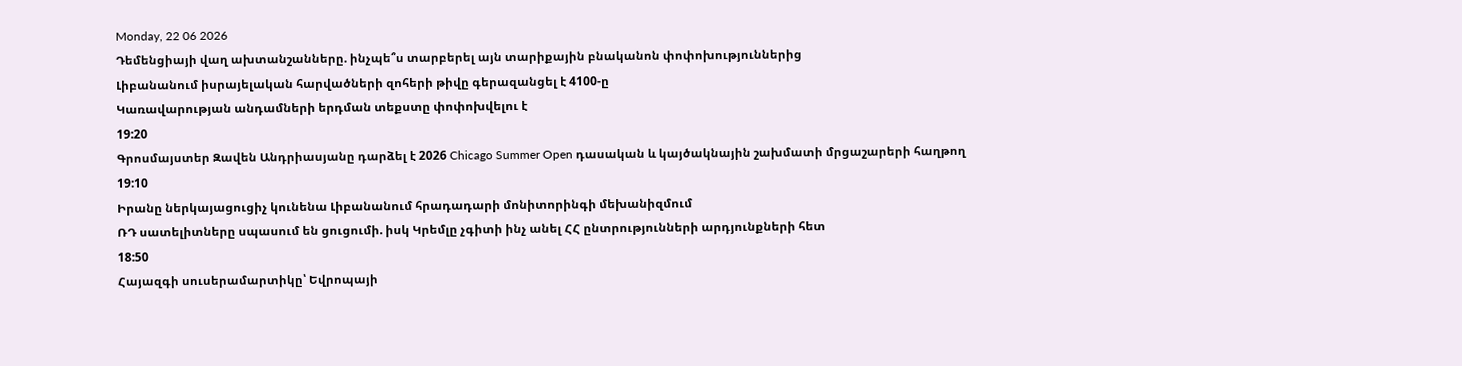Monday, 22 06 2026
Դեմենցիայի վաղ ախտանշանները. ինչպե՞ս տարբերել այն տարիքային բնականոն փոփոխություններից
Լիբանանում իսրայելական հարվածների զոհերի թիվը գերազանցել է 4100-ը
Կառավարության անդամների երդման տեքստը փոփոխվելու է
19:20
Գրոսմայստեր Զավեն Անդրիասյանը դարձել է 2026 Chicago Summer Open դասական և կայծակնային շախմատի մրցաշարերի հաղթող
19:10
Իրանը ներկայացուցիչ կունենա Լիբանանում հրադադարի մոնիտորինգի մեխանիզմում
ՌԴ սատելիտները սպասում են ցուցումի. իսկ Կրեմլը չգիտի ինչ անել ՀՀ ընտրությունների արդյունքների հետ
18:50
Հայազգի սուսերամարտիկը՝ Եվրոպայի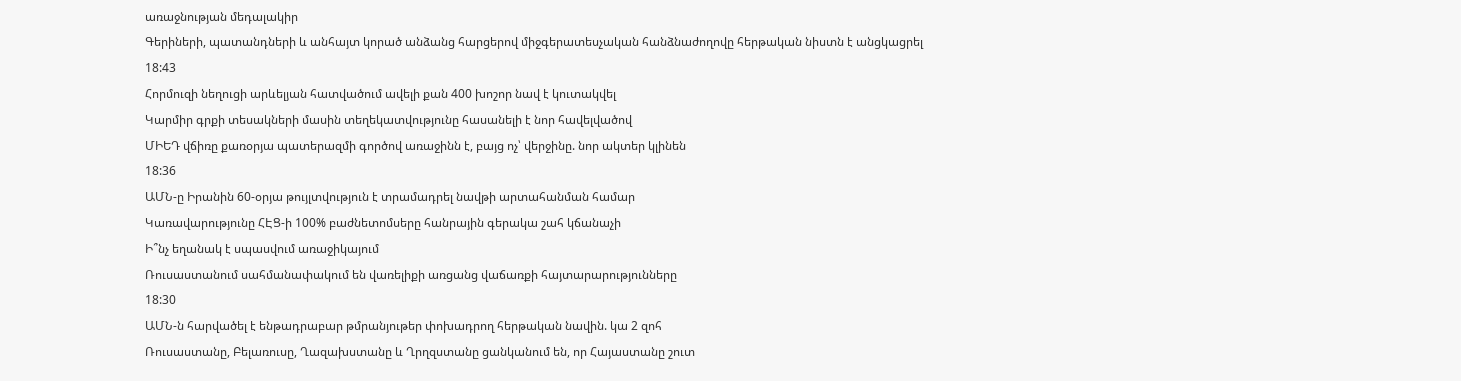առաջնության մեդալակիր
Գերիների, պատանդների և անհայտ կորած անձանց հարցերով միջգերատեսչական հանձնաժողովը հերթական նիստն է անցկացրել
18:43
Հորմուզի նեղուցի արևելյան հատվածում ավելի քան 400 խոշոր նավ է կուտակվել
Կարմիր գրքի տեսակների մասին տեղեկատվությունը հասանելի է նոր հավելվածով
ՄԻԵԴ վճիռը քառօրյա պատերազմի գործով առաջինն է, բայց ոչ՝ վերջինը. նոր ակտեր կլինեն
18:36
ԱՄՆ-ը Իրանին 60-օրյա թույլտվություն է տրամադրել նավթի արտահանման համար
Կառավարությունը ՀԷՑ-ի 100% բաժնետոմսերը հանրային գերակա շահ կճանաչի
Ի՞նչ եղանակ է սպասվում առաջիկայում
Ռուսաստանում սահմանափակում են վառելիքի առցանց վաճառքի հայտարարությունները
18:30
ԱՄՆ-ն հարվածել է ենթադրաբար թմրանյութեր փոխադրող հերթական նավին. կա 2 զոհ
Ռուսաստանը, Բելառուսը, Ղազախստանը և Ղրղզստանը ցանկանում են, որ Հայաստանը շուտ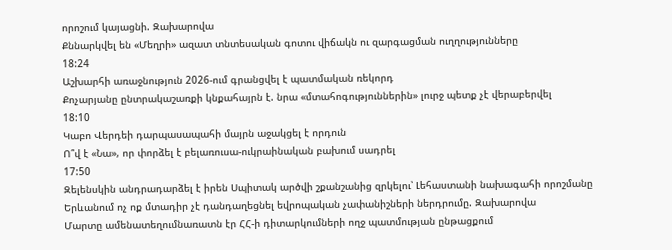որոշում կայացնի. Զախարովա
Քննարկվել են «Մեղրի» ազատ տնտեսական գոտու վիճակն ու զարգացման ուղղությունները
18:24
Աշխարհի առաջնություն 2026-ում գրանցվել է պատմական ռեկորդ
Քոչարյանը ընտրակաշառքի կնքահայրն է. նրա «մտահոգություններին» լուրջ պետք չէ վերաբերվել
18:10
Կաբո Վերդեի դարպասապահի մայրն աջակցել է որդուն
Ո՞վ է «Նա», որ փորձել է բելառուսա-ուկրաինական բախում սադրել
17:50
Զելենսկին անդրադարձել է իրեն Սպիտակ արծվի շքանշանից զրկելու՝ Լեհաստանի նախագահի որոշմանը
Երևանում ոչ ոք մտադիր չէ դանդաղեցնել եվրոպական չափանիշների ներդրումը. Զախարովա
Մարտը ամենատեղումնառատն էր ՀՀ-ի դիտարկումների ողջ պատմության ընթացքում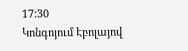17:30
Կոնգոյում Էբոլայով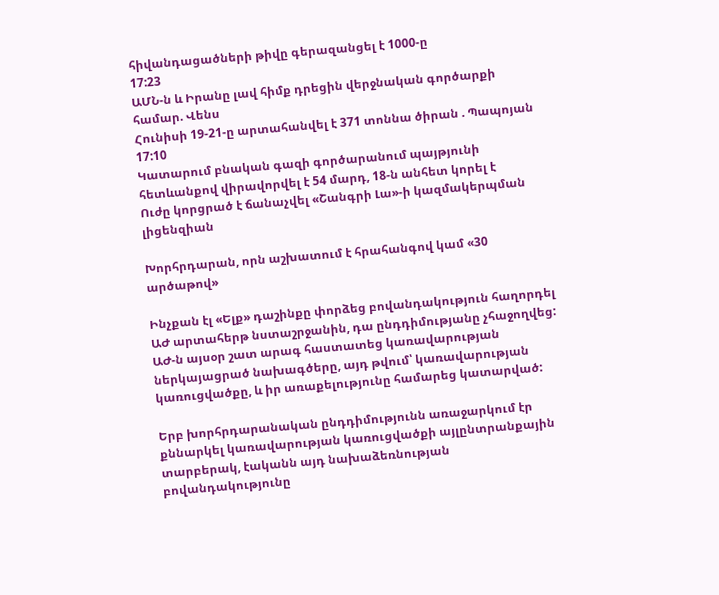հիվանդացածների թիվը գերազանցել է 1000-ը
17:23
ԱՄՆ-ն և Իրանը լավ հիմք դրեցին վերջնական գործարքի համար. Վենս
Հունիսի 19-21-ը արտահանվել է 371 տոննա ծիրան . Պապոյան
17:10
Կատարում բնական գազի գործարանում պայթյունի հետևանքով վիրավորվել է 54 մարդ, 18-ն անհետ կորել է
Ուժը կորցրած է ճանաչվել «Շանգրի Լա»-ի կազմակերպման լիցենզիան

Խորհրդարան, որն աշխատում է հրահանգով կամ «30 արծաթով»

Ինչքան էլ «Ելք» դաշինքը փորձեց բովանդակություն հաղորդել ԱԺ արտահերթ նստաշրջանին, դա ընդդիմությանը չհաջողվեց: ԱԺ-ն այսօր շատ արագ հաստատեց կառավարության ներկայացրած նախագծերը, այդ թվում՝ կառավարության կառուցվածքը, և իր առաքելությունը համարեց կատարված:

Երբ խորհրդարանական ընդդիմությունն առաջարկում էր քննարկել կառավարության կառուցվածքի այլընտրանքային տարբերակ, էականն այդ նախաձեռնության բովանդակությունը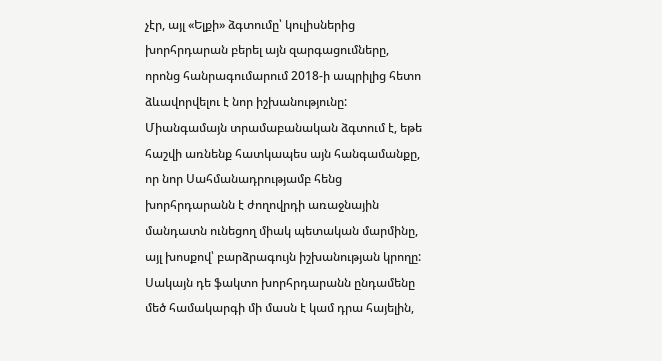չէր, այլ «Ելքի» ձգտումը՝ կուլիսներից խորհրդարան բերել այն զարգացումները, որոնց հանրագումարում 2018-ի ապրիլից հետո ձևավորվելու է նոր իշխանությունը: Միանգամայն տրամաբանական ձգտում է, եթե հաշվի առնենք հատկապես այն հանգամանքը, որ նոր Սահմանադրությամբ հենց խորհրդարանն է ժողովրդի առաջնային մանդատն ունեցող միակ պետական մարմինը, այլ խոսքով՝ բարձրագույն իշխանության կրողը: Սակայն դե ֆակտո խորհրդարանն ընդամենը մեծ համակարգի մի մասն է կամ դրա հայելին,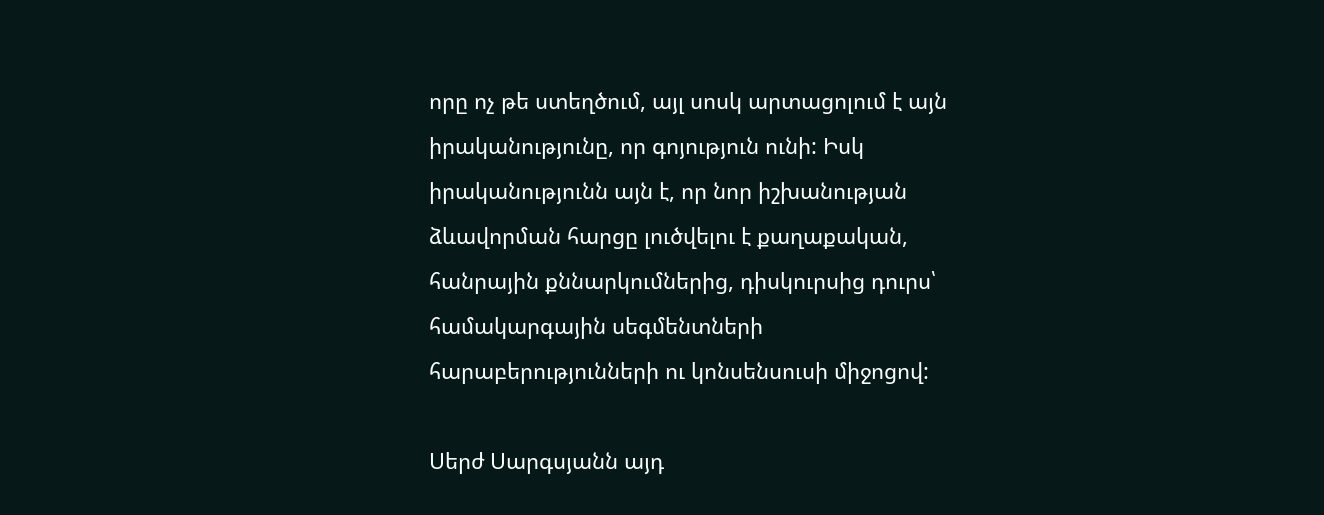որը ոչ թե ստեղծում, այլ սոսկ արտացոլում է այն իրականությունը, որ գոյություն ունի: Իսկ իրականությունն այն է, որ նոր իշխանության ձևավորման հարցը լուծվելու է քաղաքական, հանրային քննարկումներից, դիսկուրսից դուրս՝ համակարգային սեգմենտների հարաբերությունների ու կոնսենսուսի միջոցով:

Սերժ Սարգսյանն այդ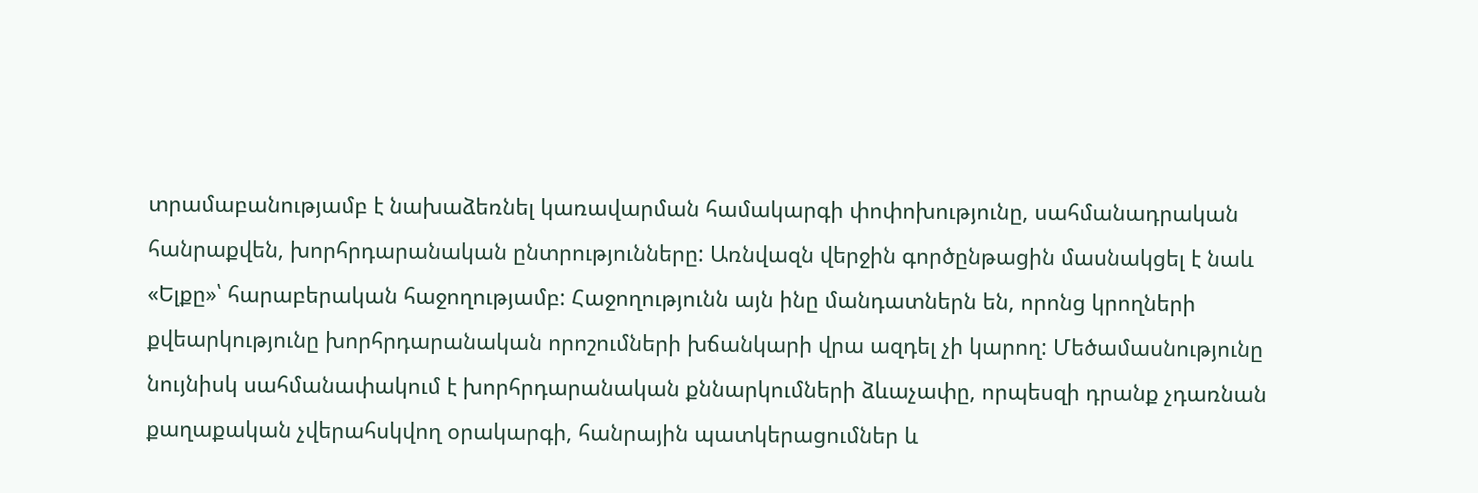տրամաբանությամբ է նախաձեռնել կառավարման համակարգի փոփոխությունը, սահմանադրական հանրաքվեն, խորհրդարանական ընտրությունները: Առնվազն վերջին գործընթացին մասնակցել է նաև «Ելքը»՝ հարաբերական հաջողությամբ: Հաջողությունն այն ինը մանդատներն են, որոնց կրողների քվեարկությունը խորհրդարանական որոշումների խճանկարի վրա ազդել չի կարող: Մեծամասնությունը նույնիսկ սահմանափակում է խորհրդարանական քննարկումների ձևաչափը, որպեսզի դրանք չդառնան քաղաքական չվերահսկվող օրակարգի, հանրային պատկերացումներ և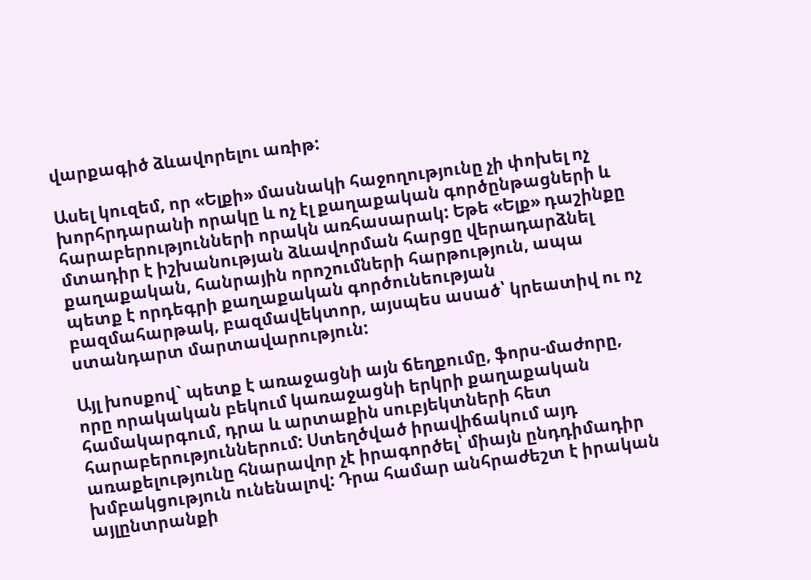վարքագիծ ձևավորելու առիթ:

Ասել կուզեմ, որ «Ելքի» մասնակի հաջողությունը չի փոխել ոչ խորհրդարանի որակը և ոչ էլ քաղաքական գործընթացների և հարաբերությունների որակն առհասարակ: Եթե «Ելք» դաշինքը մտադիր է իշխանության ձևավորման հարցը վերադարձնել քաղաքական, հանրային որոշումների հարթություն, ապա պետք է որդեգրի քաղաքական գործունեության բազմահարթակ, բազմավեկտոր, այսպես ասած՝ կրեատիվ ու ոչ ստանդարտ մարտավարություն:

Այլ խոսքով` պետք է առաջացնի այն ճեղքումը, ֆորս-մաժորը, որը որակական բեկում կառաջացնի երկրի քաղաքական համակարգում, դրա և արտաքին սուբյեկտների հետ հարաբերություններում: Ստեղծված իրավիճակում այդ առաքելությունը հնարավոր չէ իրագործել՝ միայն ընդդիմադիր խմբակցություն ունենալով: Դրա համար անհրաժեշտ է իրական այլընտրանքի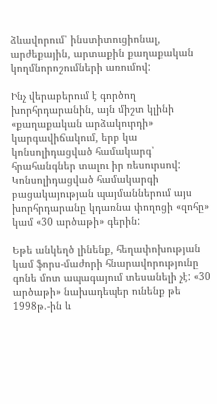ձևավորում՝ ինստիտուցիոնալ, արժեքային, արտաքին քաղաքական կողմնորոշումների առումով:

Ինչ վերաբերում է գործող խորհրդարանին, այն միշտ կլինի «քաղաքական արձակուրդի» կարգավիճակում, երբ կա կոնսոլիդացված համակարգ՝ հրահանգներ տալու իր ռեսուրսով: Կոնսոլիդացված համակարգի բացակայության պայմաններում այս խորհրդարանը կդառնա փողոցի «զոհը» կամ «30 արծաթի» գերին:

Եթե անկեղծ լինենք, հեղափոխության կամ ֆորս-մաժորի հնարավորությունը գոնե մոտ ապագայում տեսանելի չէ: «30 արծաթի» նախադեպեր ունենք թե 1998թ.-ին և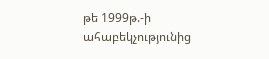թե 1999թ.-ի ահաբեկչությունից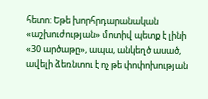հետո: Եթե խորհրդարանական «աշխուժության» մոտիվ պետք է լինի «30 արծաթը», ապա, անկեղծ ասած, ավելի ձեռնտու է ոչ թե փոփոխության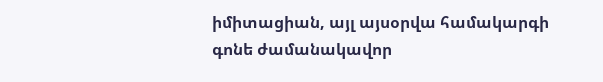իմիտացիան, այլ այսօրվա համակարգի գոնե ժամանակավոր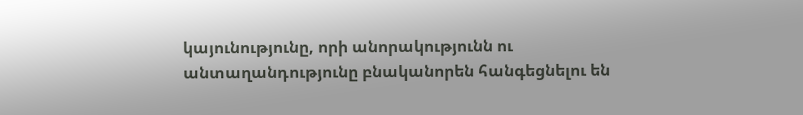կայունությունը, որի անորակությունն ու անտաղանդությունը բնականորեն հանգեցնելու են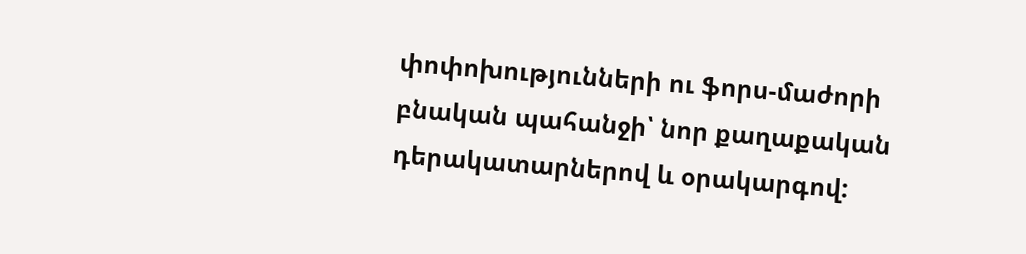փոփոխությունների ու ֆորս-մաժորի բնական պահանջի՝ նոր քաղաքական դերակատարներով և օրակարգով: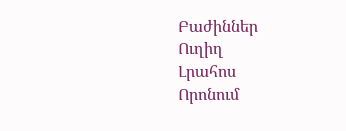Բաժիններ
Ուղիղ
Լրահոս
Որոնում